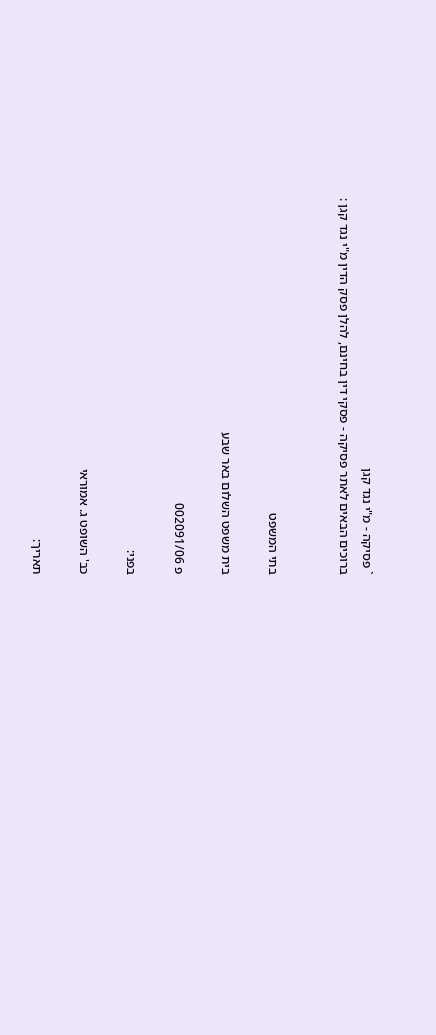` פסיקה - מ"י נגד קגן
ברוכים הבאים לאתר פסיקה - פסקי דין בחינם, להלן פסק הדין מ"י נגד קגן :


בתי המשפט

בית משפט השלום באר שבע

פ 002091/06

בפני:

כב' השופט ג. אמוראי

תאריך: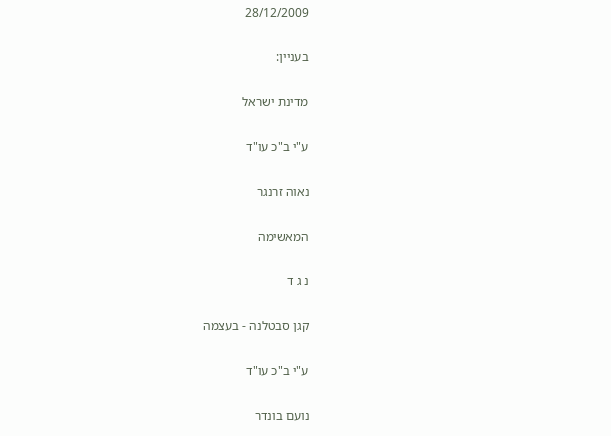28/12/2009

בעניין:

מדינת ישראל

ע"י ב"כ עו"ד

נאוה זרנגר

המאשימה

נ ג ד

קגן סבטלנה - בעצמה

ע"י ב"כ עו"ד

נועם בונדר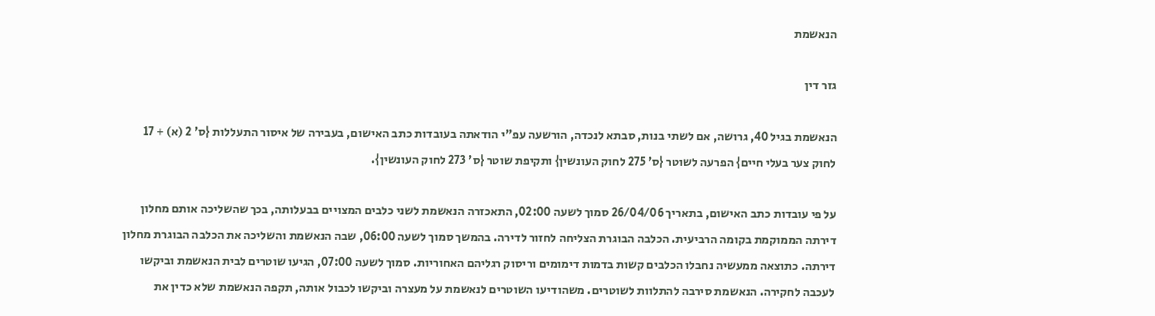הנאשמת

גזר דין

הנאשמת בגיל 40, גרושה, אם לשתי בנות, סבתא לנכדה, הורשעה עפ"י הודאתה בעובדות כתב האישום, בעבירה של איסור התעללות {ס' 2 (א) + 17 לחוק צער בעלי חיים} הפרעה לשוטר {ס' 275 לחוק העונשין} ותקיפת שוטר {ס' 273 לחוק העונשין}.

על פי עובדות כתב האישום, בתאריך 26/04/06 סמוך לשעה 02:00, התאכזרה הנאשמת לשני כלבים המצויים בבעלותה, בכך שהשליכה אותם מחלון דירתה הממוקמת בקומה הרביעית. הכלבה הבוגרת הצליחה לחזור לדירה. בהמשך סמוך לשעה 06:00, שבה הנאשמת והשליכה את הכלבה הבוגרת מחלון דירתה. כתוצאה ממעשיה נחבלו הכלבים קשות בדמות דימומים וריסוק רגליהם האחוריות. סמוך לשעה 07:00, הגיעו שוטרים לבית הנאשמת וביקשו לעכבה לחקירה. הנאשמת סירבה להתלוות לשוטרים. משהודיעו השוטרים לנאשמת על מעצרה וביקשו לכבול אותה, תקפה הנאשמת שלא כדין את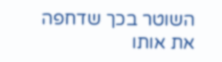השוטר בכך שדחפה את אותו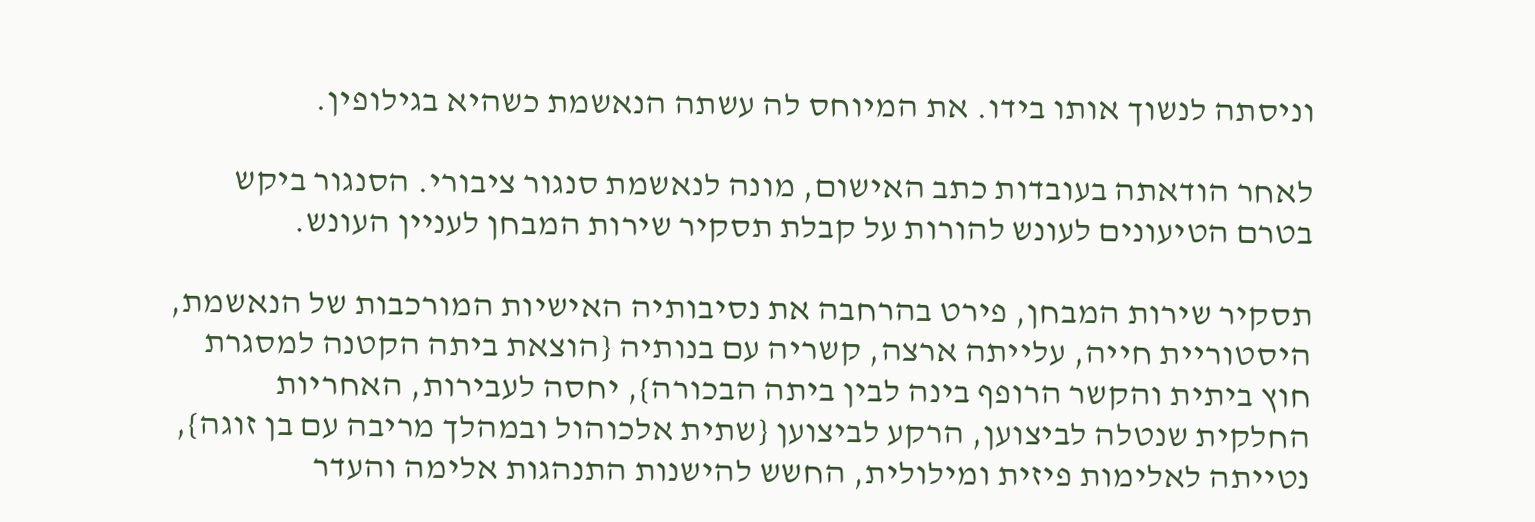וניסתה לנשוך אותו בידו. את המיוחס לה עשתה הנאשמת כשהיא בגילופין.

לאחר הודאתה בעובדות כתב האישום, מונה לנאשמת סנגור ציבורי. הסנגור ביקש בטרם הטיעונים לעונש להורות על קבלת תסקיר שירות המבחן לעניין העונש.

תסקיר שירות המבחן, פירט בהרחבה את נסיבותיה האישיות המורכבות של הנאשמת, היסטוריית חייה, עלייתה ארצה, קשריה עם בנותיה {הוצאת ביתה הקטנה למסגרת חוץ ביתית והקשר הרופף בינה לבין ביתה הבכורה}, יחסה לעבירות, האחריות החלקית שנטלה לביצוען, הרקע לביצוען {שתית אלכוהול ובמהלך מריבה עם בן זוגה}, נטייתה לאלימות פיזית ומילולית, החשש להישנות התנהגות אלימה והעדר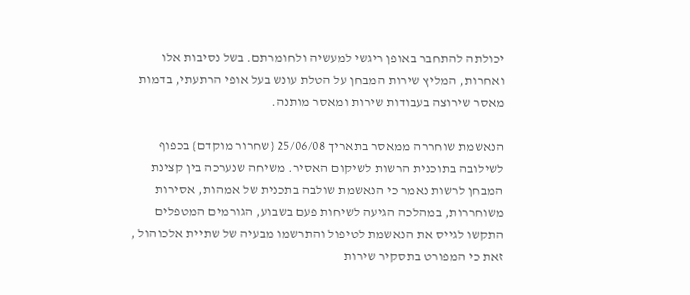יכולתה להתחבר באופן ריגשי למעשיה ולחומרתם. בשל נסיבות אלו ואחרות, המליץ שירות המבחן על הטלת עונש בעל אופי הרתעתי, בדמות מאסר שירוצה בעבודות שירות ומאסר מותנה.

הנאשמת שוחררה ממאסר בתאריך 25/06/08 {שחרור מוקדם} בכפוף לשילובה בתוכנית הרשות לשיקום האסיר. משיחה שנערכה בין קצינת המבחן לרשות נאמר כי הנאשמת שולבה בתכנית של אמהות, אסירות משוחררות, במהלכה הגיעה לשיחות פעם בשבוע, הגורמים המטפלים התקשו לגייס את הנאשמת לטיפול והתרשמו מבעיה של שתיית אלכוהול , זאת כי המפורט בתסקיר שירות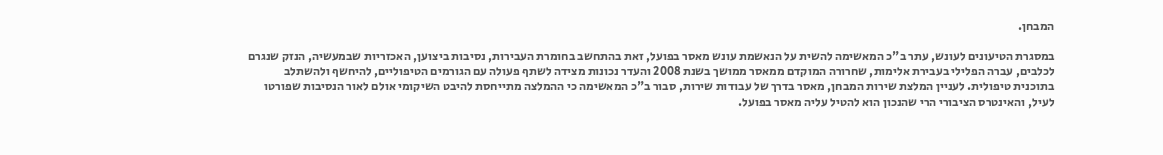המבחן.

במסגרת הטיעונים לעונש, עתר ב"כ המאשימה להשית על הנאשמת עונש מאסר בפועל, זאת בהתחשב בחומרת העבירות, נסיבות ביצוען, האכזריות שבמעשיה, הנזק שנגרם לכלבים, עברה הפלילי בעבירת אלימות, שחרורה המוקדם ממאסר ממושך בשנת 2008 והעדר נכונות מצידה לשתף פעולה עם הגורמים הטיפוליים, להיחשף ולהשתלב בתוכנית טיפולית. לעניין המלצת שירות המבחן, מאסר בדרך של עבודות שירות, סבור ב"כ המאשימה כי ההמלצה מתייחסת להיבט השיקומי אולם לאור הנסיבות שפורטו לעיל, והאינטרס הציבורי הרי שהנכון הוא להטיל עליה מאסר בפועל.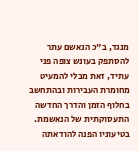מנגד, ב"כ הנאשם עתר להסתפק בעונש צופה פני עתיד, זאת מבלי להמעיט מחומרת העבירות ובהתחשב בחלוף הזמן והדרך החדשה התעסוקתית של הנאשמת. בטיעוניו הפנה להודאתה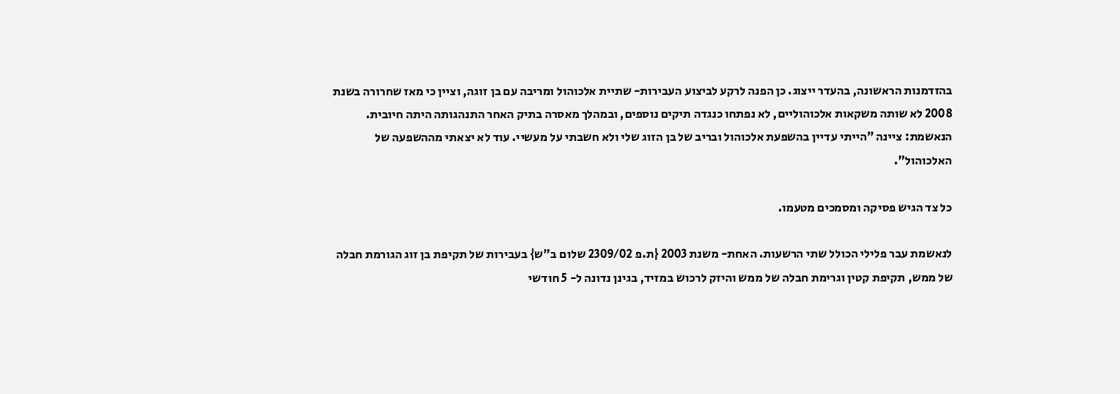בהזדמנות הראשונה, בהעדר ייצוג. כן הפנה לרקע לביצוע העבירות- שתיית אלכוהול ומריבה עם בן זוגה, וציין כי מאז שחרורה בשנת 2008 לא שותה משקאות אלכוהוליים, לא נפתחו כנגדה תיקים נוספים, ובמהלך מאסרה בתיק האחר התנהגותה היתה חיובית. הנאשמת: ציינה "הייתי עדיין בהשפעת אלכוהול ובריב של בן הזוג שלי ולא חשבתי על מעשיי. עוד לא יצאתי מההשפעה של האלכוהול".

כל צד הגיש פסיקה ומסמכים מטעמו.

לנאשמת עבר פלילי הכולל שתי הרשעות. האחת- משנת 2003 {ת.פ 2309/02 שלום ב"ש} בעבירות של תקיפת בן זוג הגורמת חבלה של ממש, תקיפת קטין וגרימת חבלה של ממש והיזק לרכוש במזיד, בגינן נדונה ל- 5 חודשי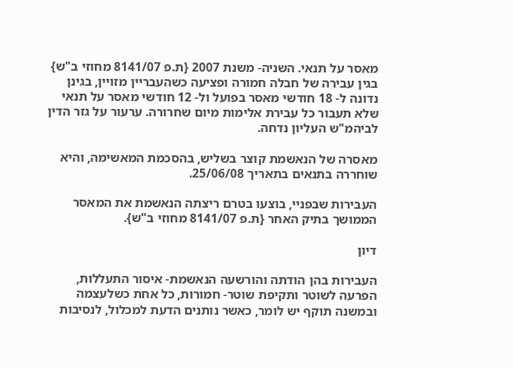מאסר על תנאי. השניה- משנת 2007 {ת.פ 8141/07 מחוזי ב"ש} בגין עבירה של חבלה חמורה ופציעה כשהעבריין מזויין, בגינן נדונה ל- 18 חודשי מאסר בפועל ול- 12 חודשי מאסר על תנאי שלא תעבור כל עבירת אלימות מיום שחרורה. ערעור על גזר הדין לביהמ"ש העליון נדחה.

מאסרה של הנאשמת קוצר בשליש, בהסכמת המאשימה, והיא שוחררה בתנאים בתאריך 25/06/08.

העבירות שבפניי, בוצעו בטרם ריצתה הנאשמת את המאסר הממושך בתיק האחר {ת.פ 8141/07 מחוזי ב"ש}.

דיון

העבירות בהן הודתה והורשעה הנאשמת- איסור התעללות, הפרעה לשוטר ותקיפת שוטר- חמורות, כל אחת כשלעצמה ובמשנה תוקף יש לומר, כאשר נותנים הדעת למכלול, לנסיבות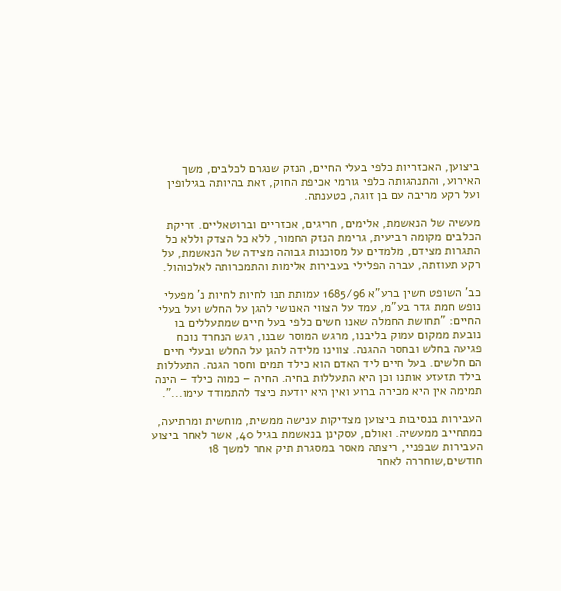ביצוען, האכזריות כלפי בעלי החיים, הנזק שנגרם לכלבים, משך האירוע, והתנהגותה כלפי גורמי אכיפת החוק, זאת בהיותה בגילופין ועל רקע מריבה עם בן זוגה, כטענתה.

מעשיה של הנאשמת, אלימים, חריגים, אכזריים וברוטאליים. זריקת הכלבים מקומה רביעית, גרימת הנזק החמור, ללא כל הצדק וללא כל התגרות מצידם, מלמדים על מסוכנות גבוהה מצידה של הנאשמת, על רקע תעוזתה, עברה הפלילי בעבירות אלימות והתמכרותה לאלכוהול.

כב' השופט חשין ברע"א 1685/96 עמותת תנו לחיות לחיות נ' מפעלי נופש חמת גדר בע"מ, עמד על הצווי האנושי להגן על החלש ועל בעלי החיים: "תחושת החמלה שאנו חשים כלפי בעל חיים שמתעללים בו נובעת ממקום עמוק בליבנו, מרגש המוסר שבנו, רגש הנחרד נוכח פגיעה בחלש ובחסר ההגנה. צווינו מלידה להגן על החלש ובעלי חיים הם חלשים. בעל חיים ליד האדם הוא כילד תמים וחסר הגנה. התעללות בילד תזעזע אותנו וכן היא התעללות בחיה. החיה – כמוה כילד – הינה תמימה אין היא מכירה ברוע ואין היא יודעת כיצד להתמודד עימו...".

העבירות בנסיבות ביצוען מצדיקות ענישה ממשית, מוחשית ומרתיעה, כמתחייב ממעשיה. ואולם, עסקינן בנאשמת בגיל 40, אשר לאחר ביצוע העבירות שבפניי, ריצתה מאסר במסגרת תיק אחר למשך 18 חודשים,שוחררה לאחר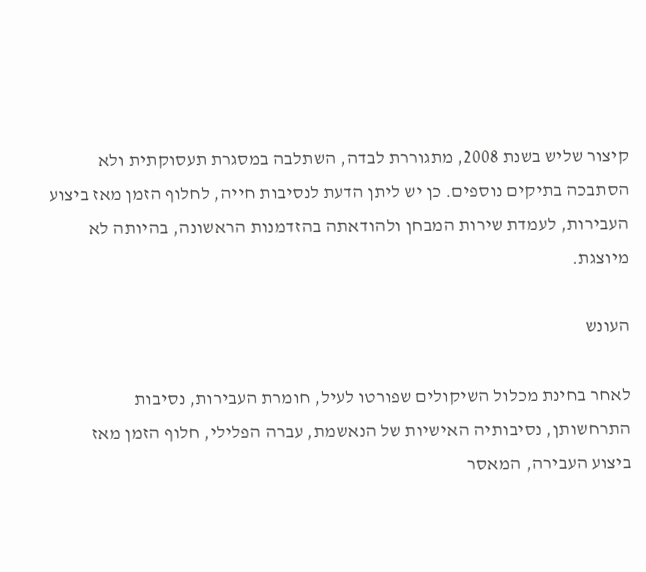קיצור שליש בשנת 2008, מתגוררת לבדה, השתלבה במסגרת תעסוקתית ולא הסתבכה בתיקים נוספים. כן יש ליתן הדעת לנסיבות חייה, לחלוף הזמן מאז ביצוע העבירות, לעמדת שירות המבחן ולהודאתה בהזדמנות הראשונה, בהיותה לא מיוצגת.

העונש

לאחר בחינת מכלול השיקולים שפורטו לעיל, חומרת העבירות, נסיבות התרחשותן, נסיבותיה האישיות של הנאשמת, עברה הפלילי, חלוף הזמן מאז ביצוע העבירה, המאסר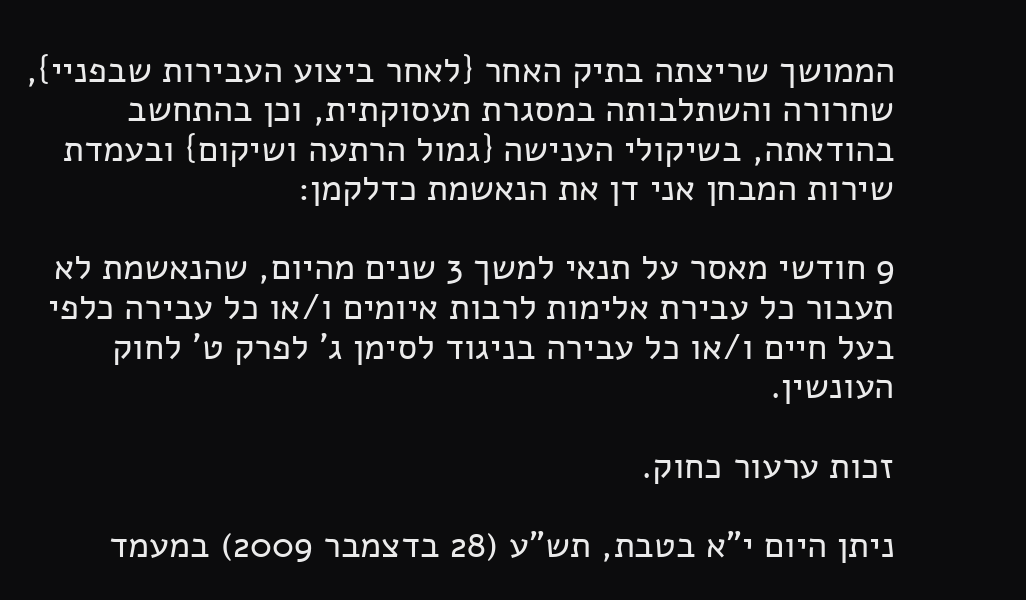הממושך שריצתה בתיק האחר {לאחר ביצוע העבירות שבפניי}, שחרורה והשתלבותה במסגרת תעסוקתית, וכן בהתחשב בהודאתה, בשיקולי הענישה {גמול הרתעה ושיקום} ובעמדת שירות המבחן אני דן את הנאשמת כדלקמן:

9 חודשי מאסר על תנאי למשך 3 שנים מהיום, שהנאשמת לא תעבור כל עבירת אלימות לרבות איומים ו/או כל עבירה כלפי בעל חיים ו/או כל עבירה בניגוד לסימן ג' לפרק ט' לחוק העונשין.

זכות ערעור כחוק.

ניתן היום י"א בטבת, תש"ע (28 בדצמבר 2009) במעמד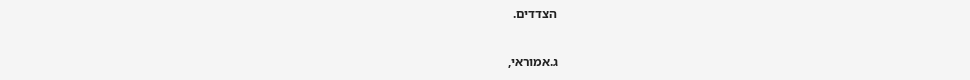הצדדים.

ג.אמוראי,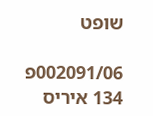שופט

002091/06פ 134 איריס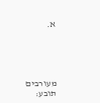א.





מעורבים
תובע: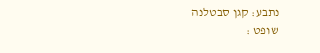נתבע: קגן סבטלנה
שופט :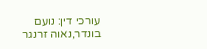עורכי דין: נועם בונדר,נאוה זרנגר